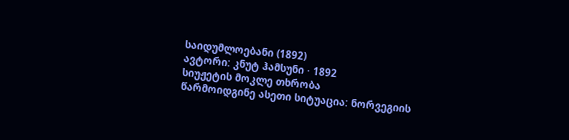საიდუმლოებანი (1892)
ავტორი: კნუტ ჰამსუნი · 1892
სიუჟეტის მოკლე თხრობა
წარმოიდგინე ასეთი სიტუაცია: ნორვეგიის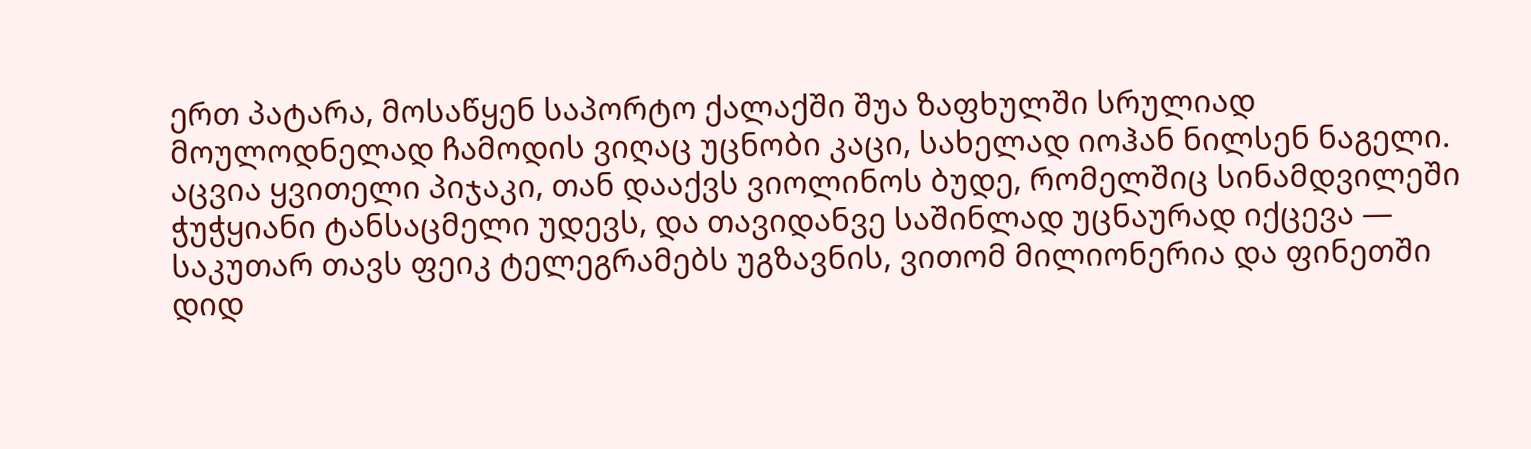ერთ პატარა, მოსაწყენ საპორტო ქალაქში შუა ზაფხულში სრულიად მოულოდნელად ჩამოდის ვიღაც უცნობი კაცი, სახელად იოჰან ნილსენ ნაგელი. აცვია ყვითელი პიჯაკი, თან დააქვს ვიოლინოს ბუდე, რომელშიც სინამდვილეში ჭუჭყიანი ტანსაცმელი უდევს, და თავიდანვე საშინლად უცნაურად იქცევა — საკუთარ თავს ფეიკ ტელეგრამებს უგზავნის, ვითომ მილიონერია და ფინეთში დიდ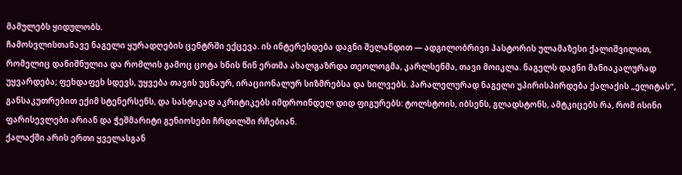მამულებს ყიდულობს.
ჩამოსვლისთანავე ნაგელი ყურადღების ცენტრში ექცევა. ის ინტერესდება დაგნი შელანდით — ადგილობრივი პასტორის ულამაზესი ქალიშვილით, რომელიც დანიშნულია და რომლის გამოც ცოტა ხნის წინ ერთმა ახალგაზრდა თეოლოგმა, კარლსენმა, თავი მოიკლა. ნაგელს დაგნი მანიაკალურად უყვარდება; ფეხდაფეხ სდევს, უყვება თავის უცნაურ, ირაციონალურ სიზმრებსა და ხილვებს. პარალელურად ნაგელი უპირისპირდება ქალაქის „ელიტას“, განსაკუთრებით ექიმ სტენერსენს, და სასტიკად აკრიტიკებს იმდროინდელ დიდ ფიგურებს: ტოლსტოის, იბსენს, გლადსტონს, ამტკიცებს რა, რომ ისინი ფარისევლები არიან და ჭეშმარიტი გენიოსები ჩრდილში რჩებიან.
ქალაქში არის ერთი ყველასგან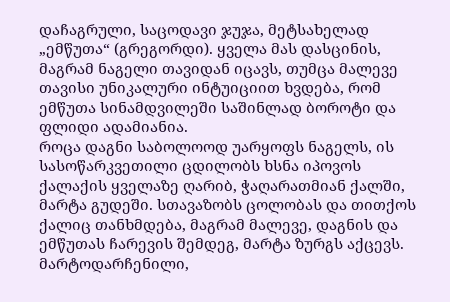დაჩაგრული, საცოდავი ჯუჯა, მეტსახელად „ემწუთა“ (გრეგორდი). ყველა მას დასცინის, მაგრამ ნაგელი თავიდან იცავს, თუმცა მალევე თავისი უნიკალური ინტუიციით ხვდება, რომ ემწუთა სინამდვილეში საშინლად ბოროტი და ფლიდი ადამიანია.
როცა დაგნი საბოლოოდ უარყოფს ნაგელს, ის სასოწარკვეთილი ცდილობს ხსნა იპოვოს ქალაქის ყველაზე ღარიბ, ჭაღარათმიან ქალში, მარტა გუდეში. სთავაზობს ცოლობას და თითქოს ქალიც თანხმდება, მაგრამ მალევე, დაგნის და ემწუთას ჩარევის შემდეგ, მარტა ზურგს აქცევს. მარტოდარჩენილი,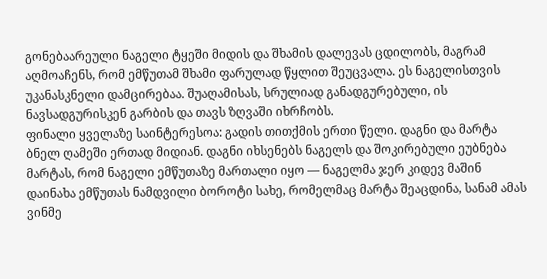გონებაარეული ნაგელი ტყეში მიდის და შხამის დალევას ცდილობს, მაგრამ აღმოაჩენს, რომ ემწუთამ შხამი ფარულად წყლით შეუცვალა. ეს ნაგელისთვის უკანასკნელი დამცირებაა. შუაღამისას, სრულიად განადგურებული, ის ნავსადგურისკენ გარბის და თავს ზღვაში იხრჩობს.
ფინალი ყველაზე საინტერესოა: გადის თითქმის ერთი წელი. დაგნი და მარტა ბნელ ღამეში ერთად მიდიან. დაგნი იხსენებს ნაგელს და შოკირებული ეუბნება მარტას, რომ ნაგელი ემწუთაზე მართალი იყო — ნაგელმა ჯერ კიდევ მაშინ დაინახა ემწუთას ნამდვილი ბოროტი სახე, რომელმაც მარტა შეაცდინა, სანამ ამას ვინმე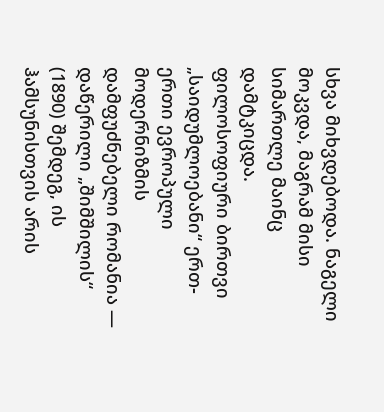სხვა მიხვდებოდა. ნაგელი მოკვდა, მაგრამ მისი სიმართლე მაინც დამტკიცდა.
ფილოსოფიური ბირთვი
„საიდუმლოებანი“ ერთ-ერთი ევროპული მოდერნიზმის დამფუძნებელი რომანია — დაწერილი „შიმშილის“ (1890) შემდეგ, ის ჰამსუნისთვის არის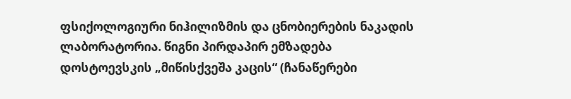ფსიქოლოგიური ნიჰილიზმის და ცნობიერების ნაკადის ლაბორატორია. წიგნი პირდაპირ ემზადება დოსტოევსკის „მიწისქვეშა კაცის“ (ჩანაწერები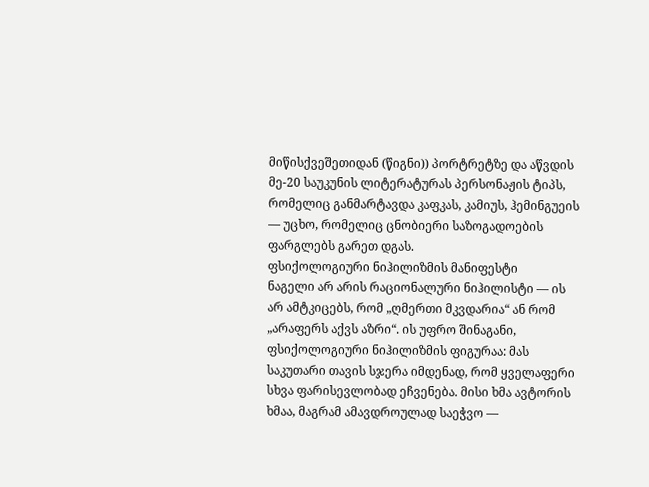მიწისქვეშეთიდან (წიგნი)) პორტრეტზე და აწვდის მე-20 საუკუნის ლიტერატურას პერსონაჟის ტიპს, რომელიც განმარტავდა კაფკას, კამიუს, ჰემინგუეის — უცხო, რომელიც ცნობიერი საზოგადოების ფარგლებს გარეთ დგას.
ფსიქოლოგიური ნიჰილიზმის მანიფესტი
ნაგელი არ არის რაციონალური ნიჰილისტი — ის არ ამტკიცებს, რომ „ღმერთი მკვდარია“ ან რომ „არაფერს აქვს აზრი“. ის უფრო შინაგანი, ფსიქოლოგიური ნიჰილიზმის ფიგურაა: მას საკუთარი თავის სჯერა იმდენად, რომ ყველაფერი სხვა ფარისევლობად ეჩვენება. მისი ხმა ავტორის ხმაა, მაგრამ ამავდროულად საეჭვო —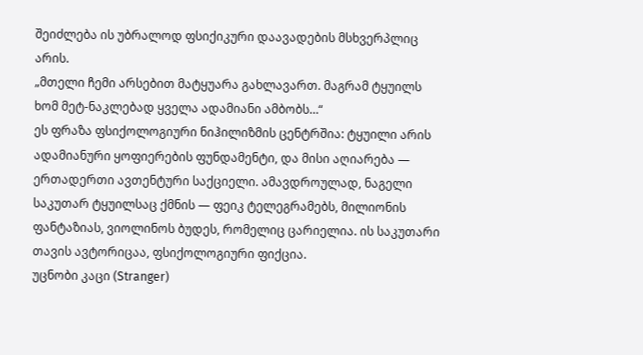შეიძლება ის უბრალოდ ფსიქიკური დაავადების მსხვერპლიც არის.
„მთელი ჩემი არსებით მატყუარა გახლავართ. მაგრამ ტყუილს ხომ მეტ-ნაკლებად ყველა ადამიანი ამბობს…“
ეს ფრაზა ფსიქოლოგიური ნიჰილიზმის ცენტრშია: ტყუილი არის ადამიანური ყოფიერების ფუნდამენტი, და მისი აღიარება — ერთადერთი ავთენტური საქციელი. ამავდროულად, ნაგელი საკუთარ ტყუილსაც ქმნის — ფეიკ ტელეგრამებს, მილიონის ფანტაზიას, ვიოლინოს ბუდეს, რომელიც ცარიელია. ის საკუთარი თავის ავტორიცაა, ფსიქოლოგიური ფიქცია.
უცნობი კაცი (Stranger)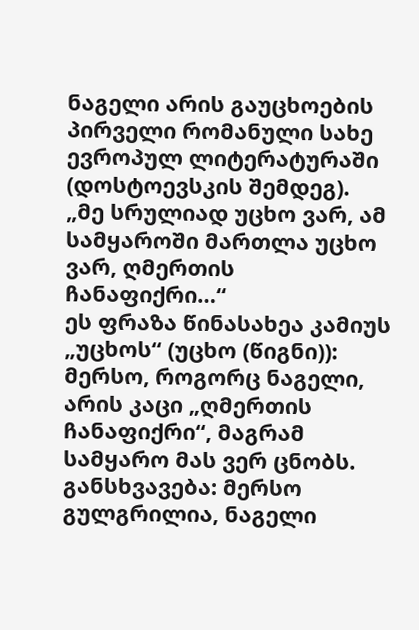ნაგელი არის გაუცხოების პირველი რომანული სახე ევროპულ ლიტერატურაში (დოსტოევსკის შემდეგ).
„მე სრულიად უცხო ვარ, ამ სამყაროში მართლა უცხო ვარ, ღმერთის ჩანაფიქრი…“
ეს ფრაზა წინასახეა კამიუს „უცხოს“ (უცხო (წიგნი)): მერსო, როგორც ნაგელი, არის კაცი „ღმერთის ჩანაფიქრი“, მაგრამ სამყარო მას ვერ ცნობს. განსხვავება: მერსო გულგრილია, ნაგელი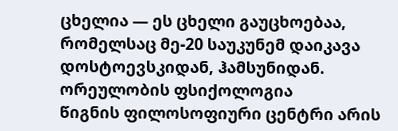ცხელია — ეს ცხელი გაუცხოებაა, რომელსაც მე-20 საუკუნემ დაიკავა დოსტოევსკიდან, ჰამსუნიდან.
ორეულობის ფსიქოლოგია
წიგნის ფილოსოფიური ცენტრი არის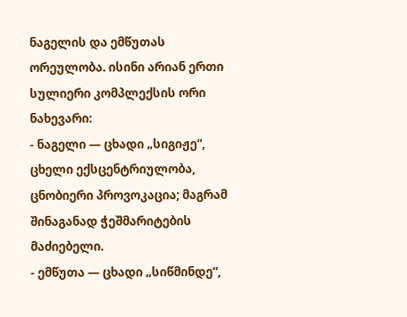ნაგელის და ემწუთას ორეულობა. ისინი არიან ერთი სულიერი კომპლექსის ორი ნახევარი:
- ნაგელი — ცხადი „სიგიჟე“, ცხელი ექსცენტრიულობა, ცნობიერი პროვოკაცია; მაგრამ შინაგანად ჭეშმარიტების მაძიებელი.
- ემწუთა — ცხადი „სიწმინდე“,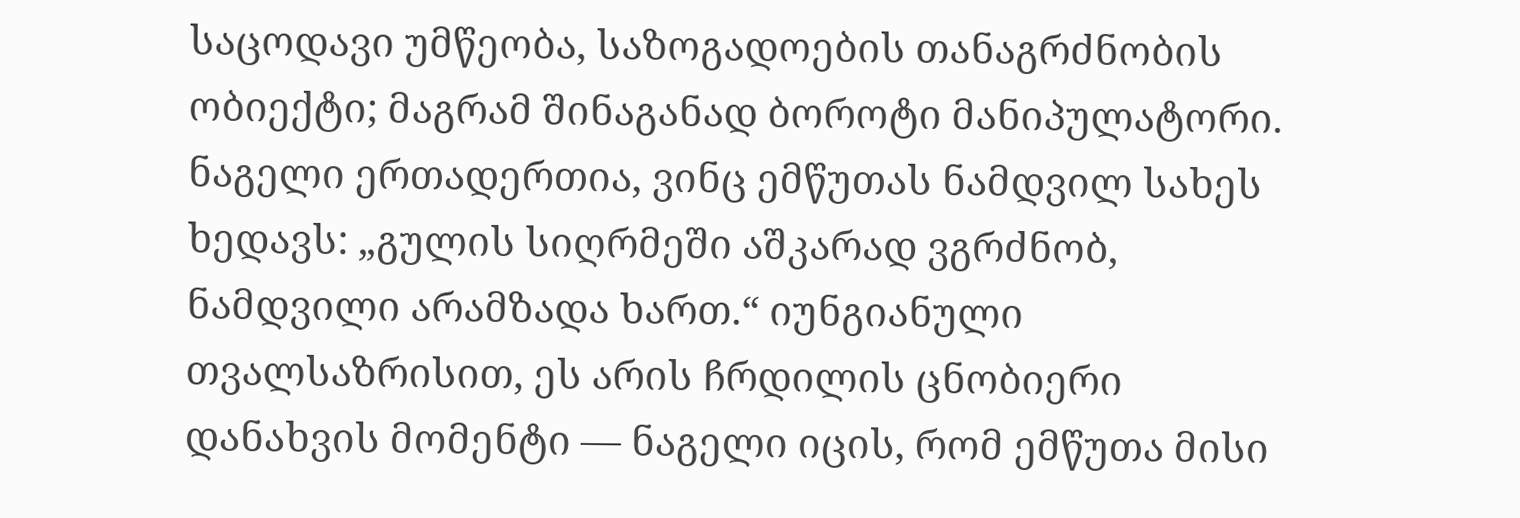საცოდავი უმწეობა, საზოგადოების თანაგრძნობის ობიექტი; მაგრამ შინაგანად ბოროტი მანიპულატორი.
ნაგელი ერთადერთია, ვინც ემწუთას ნამდვილ სახეს ხედავს: „გულის სიღრმეში აშკარად ვგრძნობ, ნამდვილი არამზადა ხართ.“ იუნგიანული თვალსაზრისით, ეს არის ჩრდილის ცნობიერი დანახვის მომენტი — ნაგელი იცის, რომ ემწუთა მისი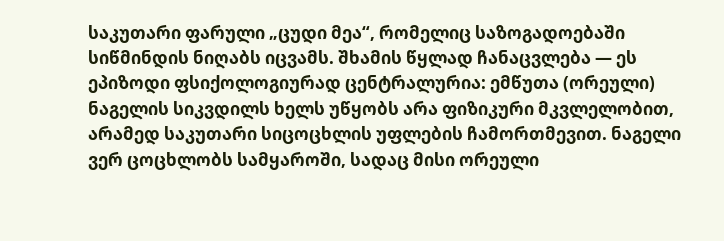საკუთარი ფარული „ცუდი მეა“, რომელიც საზოგადოებაში სიწმინდის ნიღაბს იცვამს. შხამის წყლად ჩანაცვლება — ეს ეპიზოდი ფსიქოლოგიურად ცენტრალურია: ემწუთა (ორეული) ნაგელის სიკვდილს ხელს უწყობს არა ფიზიკური მკვლელობით, არამედ საკუთარი სიცოცხლის უფლების ჩამორთმევით. ნაგელი ვერ ცოცხლობს სამყაროში, სადაც მისი ორეული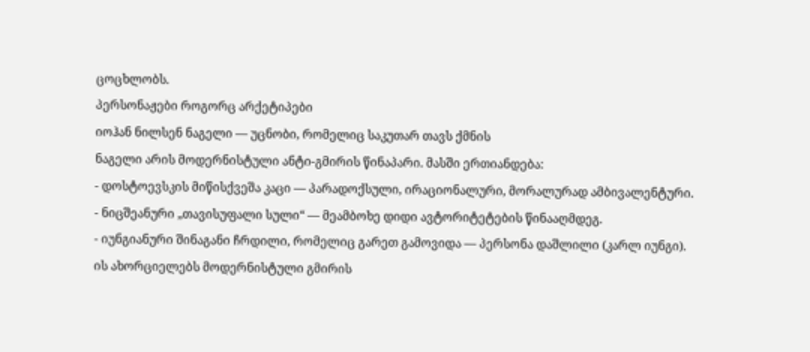ცოცხლობს.
პერსონაჟები როგორც არქეტიპები
იოჰან ნილსენ ნაგელი — უცნობი, რომელიც საკუთარ თავს ქმნის
ნაგელი არის მოდერნისტული ანტი-გმირის წინაპარი. მასში ერთიანდება:
- დოსტოევსკის მიწისქვეშა კაცი — პარადოქსული, ირაციონალური, მორალურად ამბივალენტური.
- ნიცშეანური „თავისუფალი სული“ — მეამბოხე დიდი ავტორიტეტების წინააღმდეგ.
- იუნგიანური შინაგანი ჩრდილი, რომელიც გარეთ გამოვიდა — პერსონა დაშლილი (კარლ იუნგი).
ის ახორციელებს მოდერნისტული გმირის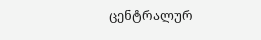ცენტრალურ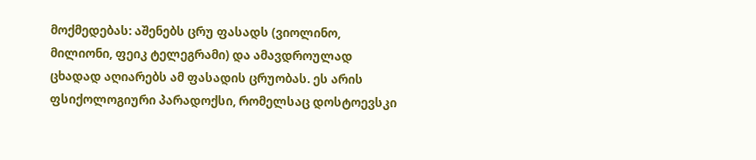მოქმედებას: აშენებს ცრუ ფასადს (ვიოლინო, მილიონი, ფეიკ ტელეგრამი) და ამავდროულად ცხადად აღიარებს ამ ფასადის ცრუობას. ეს არის ფსიქოლოგიური პარადოქსი, რომელსაც დოსტოევსკი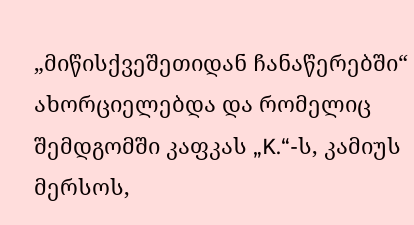„მიწისქვეშეთიდან ჩანაწერებში“ ახორციელებდა და რომელიც შემდგომში კაფკას „K.“-ს, კამიუს მერსოს,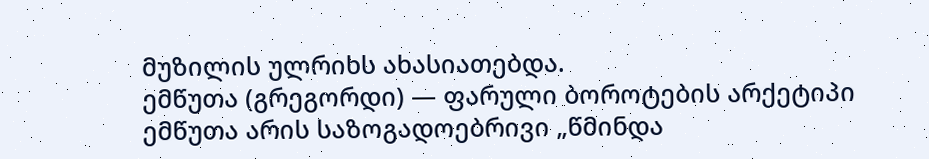მუზილის ულრიხს ახასიათებდა.
ემწუთა (გრეგორდი) — ფარული ბოროტების არქეტიპი
ემწუთა არის საზოგადოებრივი „წმინდა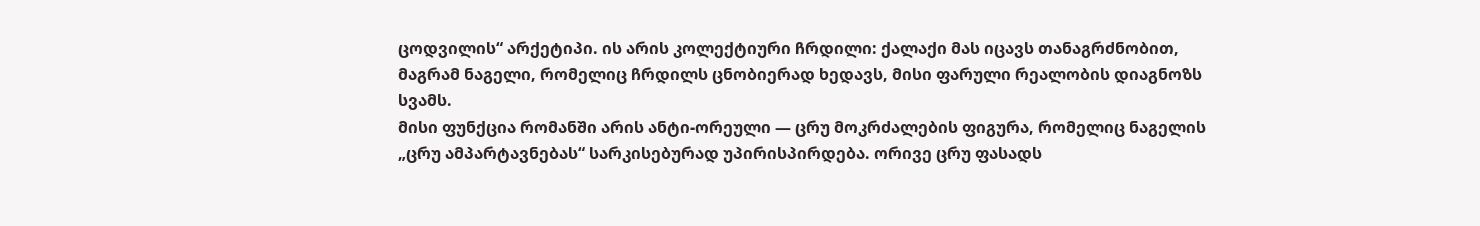ცოდვილის“ არქეტიპი. ის არის კოლექტიური ჩრდილი: ქალაქი მას იცავს თანაგრძნობით, მაგრამ ნაგელი, რომელიც ჩრდილს ცნობიერად ხედავს, მისი ფარული რეალობის დიაგნოზს სვამს.
მისი ფუნქცია რომანში არის ანტი-ორეული — ცრუ მოკრძალების ფიგურა, რომელიც ნაგელის „ცრუ ამპარტავნებას“ სარკისებურად უპირისპირდება. ორივე ცრუ ფასადს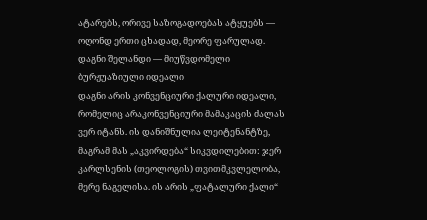ატარებს, ორივე საზოგადოებას ატყუებს — ოღონდ ერთი ცხადად, მეორე ფარულად.
დაგნი შელანდი — მიუწვდომელი ბურჟუაზიული იდეალი
დაგნი არის კონვენციური ქალური იდეალი, რომელიც არაკონვენციური მამაკაცის ძალას ვერ იტანს. ის დანიშნულია ლეიტენანტზე, მაგრამ მას „აკვირდება“ სიკვდილებით: ჯერ კარლსენის (თეოლოგის) თვითმკვლელობა, მერე ნაგელისა. ის არის „ფატალური ქალი“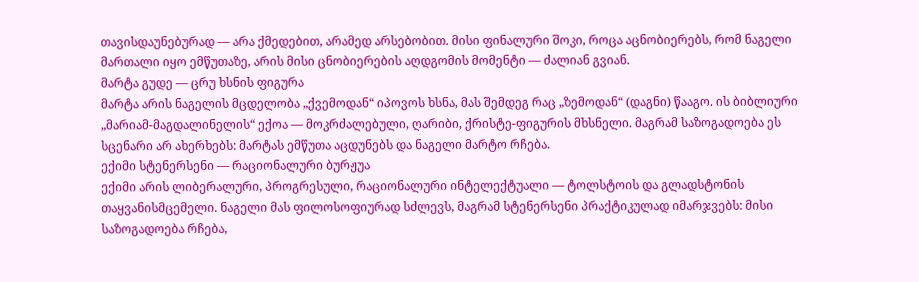თავისდაუნებურად — არა ქმედებით, არამედ არსებობით. მისი ფინალური შოკი, როცა აცნობიერებს, რომ ნაგელი მართალი იყო ემწუთაზე, არის მისი ცნობიერების აღდგომის მომენტი — ძალიან გვიან.
მარტა გუდე — ცრუ ხსნის ფიგურა
მარტა არის ნაგელის მცდელობა „ქვემოდან“ იპოვოს ხსნა, მას შემდეგ რაც „ზემოდან“ (დაგნი) წააგო. ის ბიბლიური „მარიამ-მაგდალინელის“ ექოა — მოკრძალებული, ღარიბი, ქრისტე-ფიგურის მხსნელი. მაგრამ საზოგადოება ეს სცენარი არ ახერხებს: მარტას ემწუთა აცდუნებს და ნაგელი მარტო რჩება.
ექიმი სტენერსენი — რაციონალური ბურჟუა
ექიმი არის ლიბერალური, პროგრესული, რაციონალური ინტელექტუალი — ტოლსტოის და გლადსტონის თაყვანისმცემელი. ნაგელი მას ფილოსოფიურად სძლევს, მაგრამ სტენერსენი პრაქტიკულად იმარჯვებს: მისი საზოგადოება რჩება,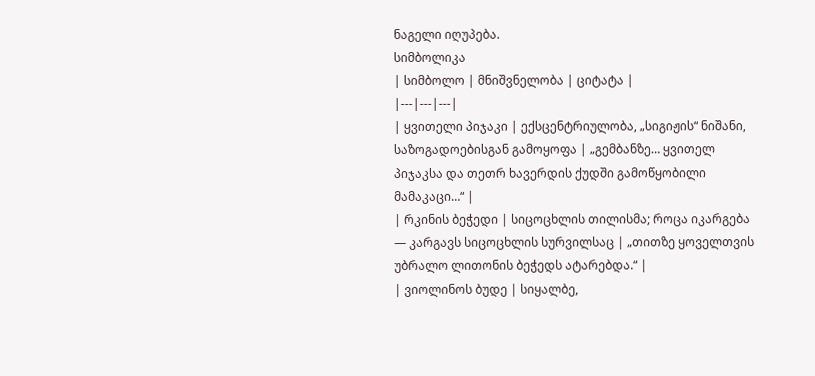ნაგელი იღუპება.
სიმბოლიკა
| სიმბოლო | მნიშვნელობა | ციტატა |
|---|---|---|
| ყვითელი პიჯაკი | ექსცენტრიულობა, „სიგიჟის“ ნიშანი, საზოგადოებისგან გამოყოფა | „გემბანზე… ყვითელ პიჯაკსა და თეთრ ხავერდის ქუდში გამოწყობილი მამაკაცი…“ |
| რკინის ბეჭედი | სიცოცხლის თილისმა; როცა იკარგება — კარგავს სიცოცხლის სურვილსაც | „თითზე ყოველთვის უბრალო ლითონის ბეჭედს ატარებდა.“ |
| ვიოლინოს ბუდე | სიყალბე,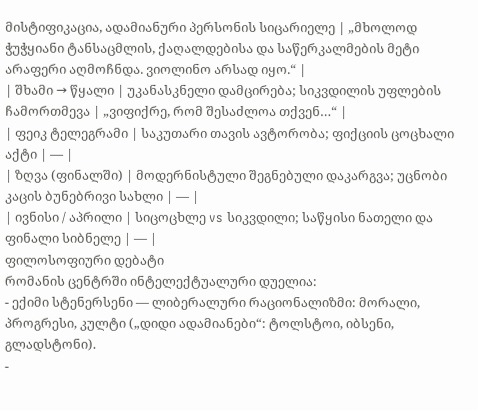მისტიფიკაცია, ადამიანური პერსონის სიცარიელე | „მხოლოდ ჭუჭყიანი ტანსაცმლის, ქაღალდებისა და საწერკალმების მეტი არაფერი აღმოჩნდა. ვიოლინო არსად იყო.“ |
| შხამი → წყალი | უკანასკნელი დამცირება; სიკვდილის უფლების ჩამორთმევა | „ვიფიქრე, რომ შესაძლოა თქვენ…“ |
| ფეიკ ტელეგრამი | საკუთარი თავის ავტორობა; ფიქციის ცოცხალი აქტი | — |
| ზღვა (ფინალში) | მოდერნისტული შეგნებული დაკარგვა; უცნობი კაცის ბუნებრივი სახლი | — |
| ივნისი / აპრილი | სიცოცხლე vs სიკვდილი; საწყისი ნათელი და ფინალი სიბნელე | — |
ფილოსოფიური დებატი
რომანის ცენტრში ინტელექტუალური დუელია:
- ექიმი სტენერსენი — ლიბერალური რაციონალიზმი: მორალი, პროგრესი, კულტი („დიდი ადამიანები“: ტოლსტოი, იბსენი, გლადსტონი).
-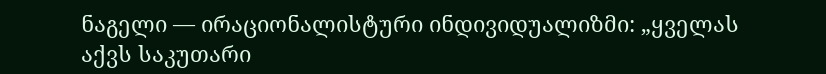ნაგელი — ირაციონალისტური ინდივიდუალიზმი: „ყველას აქვს საკუთარი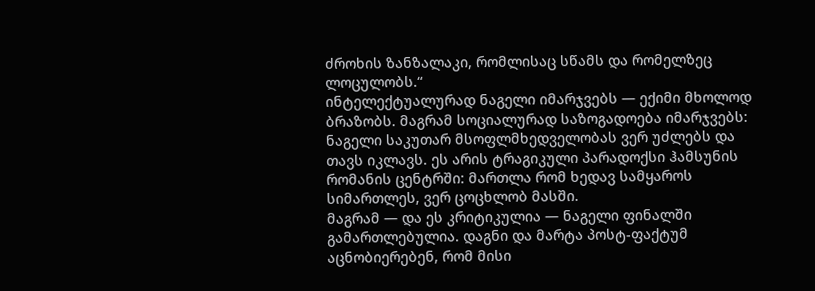ძროხის ზანზალაკი, რომლისაც სწამს და რომელზეც ლოცულობს.“
ინტელექტუალურად ნაგელი იმარჯვებს — ექიმი მხოლოდ ბრაზობს. მაგრამ სოციალურად საზოგადოება იმარჯვებს: ნაგელი საკუთარ მსოფლმხედველობას ვერ უძლებს და თავს იკლავს. ეს არის ტრაგიკული პარადოქსი ჰამსუნის რომანის ცენტრში: მართლა რომ ხედავ სამყაროს სიმართლეს, ვერ ცოცხლობ მასში.
მაგრამ — და ეს კრიტიკულია — ნაგელი ფინალში გამართლებულია. დაგნი და მარტა პოსტ-ფაქტუმ აცნობიერებენ, რომ მისი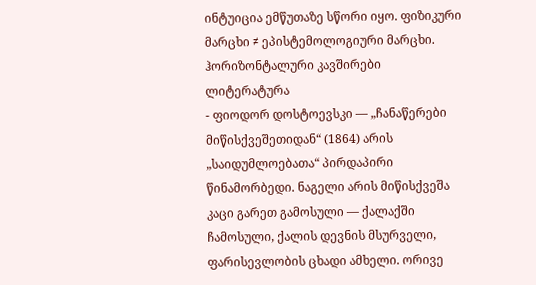ინტუიცია ემწუთაზე სწორი იყო. ფიზიკური მარცხი ≠ ეპისტემოლოგიური მარცხი.
ჰორიზონტალური კავშირები
ლიტერატურა
- ფიოდორ დოსტოევსკი — „ჩანაწერები მიწისქვეშეთიდან“ (1864) არის „საიდუმლოებათა“ პირდაპირი წინამორბედი. ნაგელი არის მიწისქვეშა კაცი გარეთ გამოსული — ქალაქში ჩამოსული, ქალის დევნის მსურველი, ფარისევლობის ცხადი ამხელი. ორივე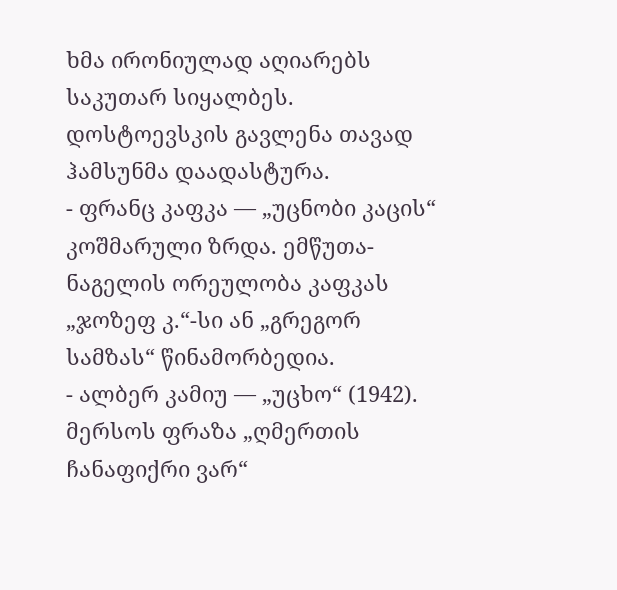ხმა ირონიულად აღიარებს საკუთარ სიყალბეს. დოსტოევსკის გავლენა თავად ჰამსუნმა დაადასტურა.
- ფრანც კაფკა — „უცნობი კაცის“ კოშმარული ზრდა. ემწუთა-ნაგელის ორეულობა კაფკას „ჯოზეფ კ.“-სი ან „გრეგორ სამზას“ წინამორბედია.
- ალბერ კამიუ — „უცხო“ (1942). მერსოს ფრაზა „ღმერთის ჩანაფიქრი ვარ“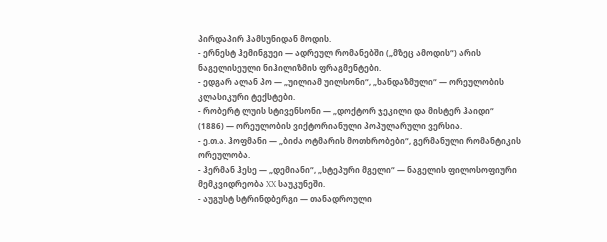პირდაპირ ჰამსუნიდან მოდის.
- ერნესტ ჰემინგუეი — ადრეულ რომანებში („მზეც ამოდის“) არის ნაგელისეული ნიჰილიზმის ფრაგმენტები.
- ედგარ ალან პო — „უილიამ უილსონი“, „ხანდაზმული“ — ორეულობის კლასიკური ტექსტები.
- რობერტ ლუის სტივენსონი — „დოქტორ ჯეკილი და მისტერ ჰაიდი“ (1886) — ორეულობის ვიქტორიანული პოპულარული ვერსია.
- ე.თ.ა. ჰოფმანი — „ბიძა ოტმარის მოთხრობები“, გერმანული რომანტიკის ორეულობა.
- ჰერმან ჰესე — „დემიანი“, „სტეპური მგელი“ — ნაგელის ფილოსოფიური მემკვიდრეობა XX საუკუნეში.
- აუგუსტ სტრინდბერგი — თანადროული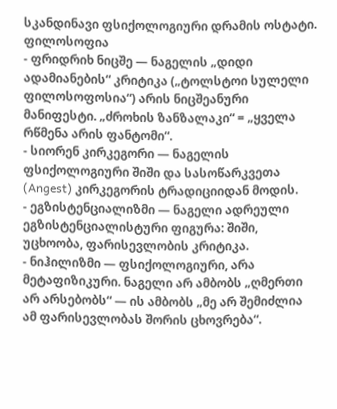სკანდინავი ფსიქოლოგიური დრამის ოსტატი.
ფილოსოფია
- ფრიდრიხ ნიცშე — ნაგელის „დიდი ადამიანების“ კრიტიკა („ტოლსტოი სულელი ფილოსოფოსია“) არის ნიცშეანური მანიფესტი. „ძროხის ზანზალაკი“ = „ყველა რწმენა არის ფანტომი“.
- სიორენ კირკეგორი — ნაგელის ფსიქოლოგიური შიში და სასოწარკვეთა (Angest) კირკეგორის ტრადიციიდან მოდის.
- ეგზისტენციალიზმი — ნაგელი ადრეული ეგზისტენციალისტური ფიგურა: შიში, უცხოობა, ფარისევლობის კრიტიკა.
- ნიჰილიზმი — ფსიქოლოგიური, არა მეტაფიზიკური. ნაგელი არ ამბობს „ღმერთი არ არსებობს“ — ის ამბობს „მე არ შემიძლია ამ ფარისევლობას შორის ცხოვრება“.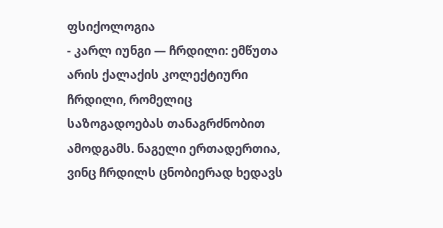ფსიქოლოგია
- კარლ იუნგი — ჩრდილი: ემწუთა არის ქალაქის კოლექტიური ჩრდილი, რომელიც საზოგადოებას თანაგრძნობით ამოდგამს. ნაგელი ერთადერთია, ვინც ჩრდილს ცნობიერად ხედავს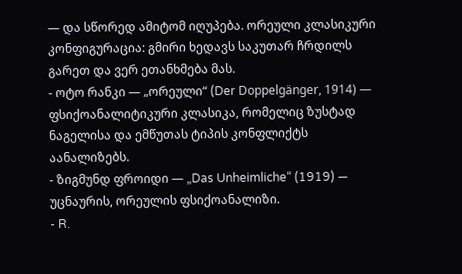— და სწორედ ამიტომ იღუპება. ორეული კლასიკური კონფიგურაცია: გმირი ხედავს საკუთარ ჩრდილს გარეთ და ვერ ეთანხმება მას.
- ოტო რანკი — „ორეული“ (Der Doppelgänger, 1914) — ფსიქოანალიტიკური კლასიკა, რომელიც ზუსტად ნაგელისა და ემწუთას ტიპის კონფლიქტს აანალიზებს.
- ზიგმუნდ ფროიდი — „Das Unheimliche“ (1919) — უცნაურის, ორეულის ფსიქოანალიზი.
- R.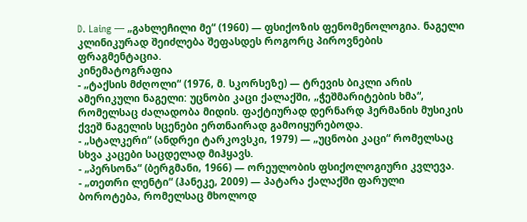D. Laing — „გახლეჩილი მე“ (1960) — ფსიქოზის ფენომენოლოგია. ნაგელი კლინიკურად შეიძლება შეფასდეს როგორც პიროვნების ფრაგმენტაცია.
კინემატოგრაფია
- „ტაქსის მძღოლი“ (1976, მ. სკორსეზე) — ტრევის ბიკლი არის ამერიკული ნაგელი: უცნობი კაცი ქალაქში, „ჭეშმარიტების ხმა“, რომელსაც ძალადობა მიდის. ფაქტიურად დერნარდ ჰერმანის მუსიკის ქვეშ ნაგელის სცენები ერთნაირად გამოიყურებოდა.
- „სტალკერი“ (ანდრეი ტარკოვსკი, 1979) — „უცნობი კაცი“ რომელსაც სხვა კაცები საცდელად მიჰყავს.
- „პერსონა“ (ბერგმანი, 1966) — ორეულობის ფსიქოლოგიური კვლევა.
- „თეთრი ლენტი“ (ჰანეკე, 2009) — პატარა ქალაქში ფარული ბოროტება, რომელსაც მხოლოდ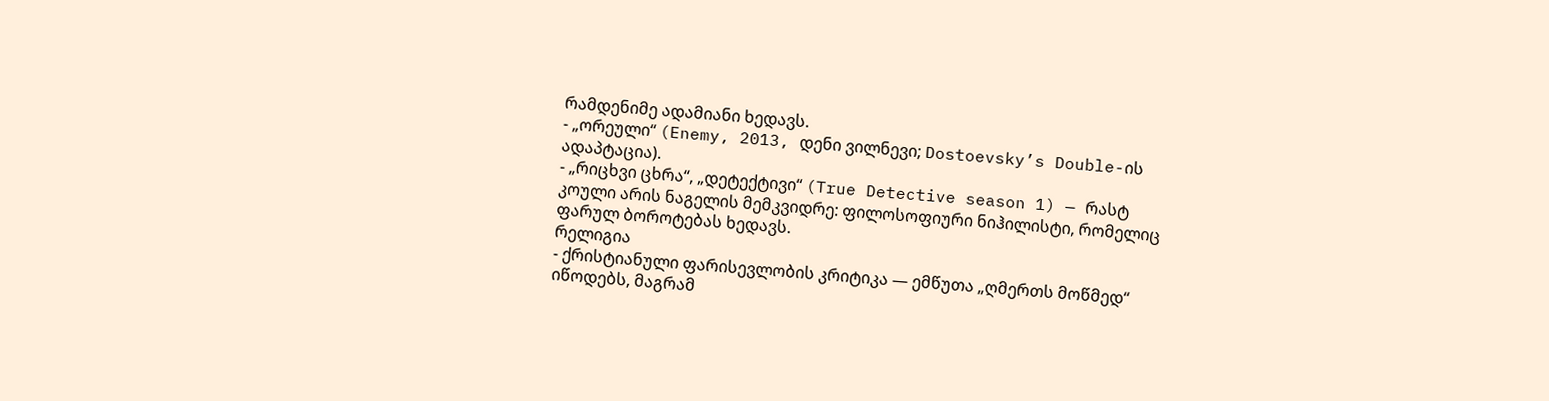რამდენიმე ადამიანი ხედავს.
- „ორეული“ (Enemy, 2013, დენი ვილნევი; Dostoevsky’s Double-ის ადაპტაცია).
- „რიცხვი ცხრა“, „დეტექტივი“ (True Detective season 1) — რასტ კოული არის ნაგელის მემკვიდრე: ფილოსოფიური ნიჰილისტი, რომელიც ფარულ ბოროტებას ხედავს.
რელიგია
- ქრისტიანული ფარისევლობის კრიტიკა — ემწუთა „ღმერთს მოწმედ“ იწოდებს, მაგრამ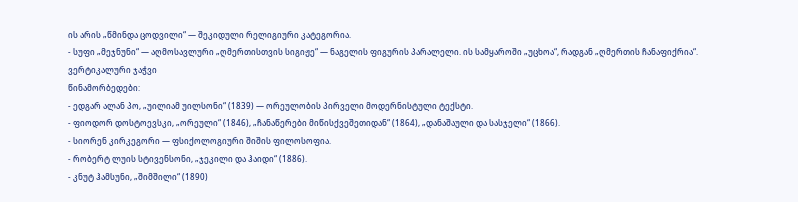ის არის „წმინდა ცოდვილი“ — შეკიდული რელიგიური კატეგორია.
- სუფი „მეჯნუნი“ — აღმოსავლური „ღმერთისთვის სიგიჟე“ — ნაგელის ფიგურის პარალელი. ის სამყაროში „უცხოა“, რადგან „ღმერთის ჩანაფიქრია“.
ვერტიკალური ჯაჭვი
წინამორბედები:
- ედგარ ალან პო, „უილიამ უილსონი“ (1839) — ორეულობის პირველი მოდერნისტული ტექსტი.
- ფიოდორ დოსტოევსკი, „ორეული“ (1846), „ჩანაწერები მიწისქვეშეთიდან“ (1864), „დანაშაული და სასჯელი“ (1866).
- სიორენ კირკეგორი — ფსიქოლოგიური შიშის ფილოსოფია.
- რობერტ ლუის სტივენსონი, „ჯეკილი და ჰაიდი“ (1886).
- კნუტ ჰამსუნი, „შიმშილი“ (1890)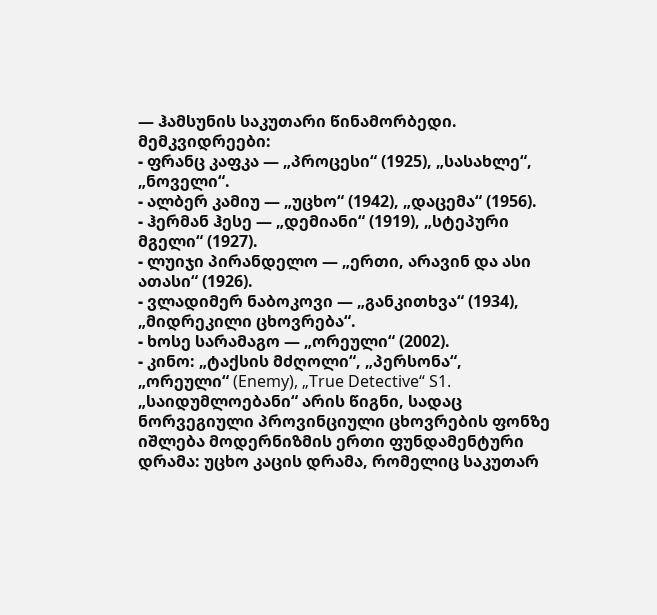— ჰამსუნის საკუთარი წინამორბედი.
მემკვიდრეები:
- ფრანც კაფკა — „პროცესი“ (1925), „სასახლე“, „ნოველი“.
- ალბერ კამიუ — „უცხო“ (1942), „დაცემა“ (1956).
- ჰერმან ჰესე — „დემიანი“ (1919), „სტეპური მგელი“ (1927).
- ლუიჯი პირანდელო — „ერთი, არავინ და ასი ათასი“ (1926).
- ვლადიმერ ნაბოკოვი — „განკითხვა“ (1934), „მიდრეკილი ცხოვრება“.
- ხოსე სარამაგო — „ორეული“ (2002).
- კინო: „ტაქსის მძღოლი“, „პერსონა“, „ორეული“ (Enemy), „True Detective“ S1.
„საიდუმლოებანი“ არის წიგნი, სადაც ნორვეგიული პროვინციული ცხოვრების ფონზე იშლება მოდერნიზმის ერთი ფუნდამენტური დრამა: უცხო კაცის დრამა, რომელიც საკუთარ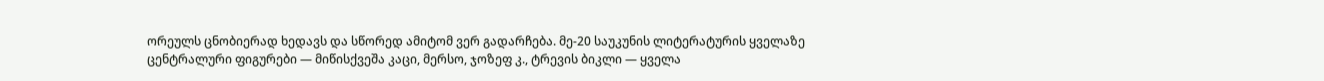ორეულს ცნობიერად ხედავს და სწორედ ამიტომ ვერ გადარჩება. მე-20 საუკუნის ლიტერატურის ყველაზე ცენტრალური ფიგურები — მიწისქვეშა კაცი, მერსო, ჯოზეფ კ., ტრევის ბიკლი — ყველა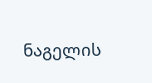ნაგელის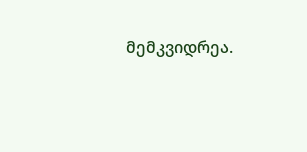მემკვიდრეა.